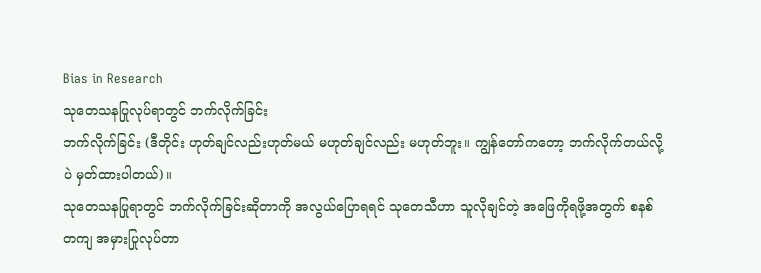Bias in Research
သုတေသနပြုလုပ်ရာတွင် ဘက်လိုက်ခြင်း
ဘက်လိုက်ခြင်း (ဒီတိုင်း ဟုတ်ချင်လည်းဟုတ်မယ် မဟုတ်ချင်လည်း မဟုတ်ဘူး။ ကျွန်တော်ကတော့ ဘက်လိုက်တယ်လို့ပဲ မှတ်ထားပါတယ်)။
သုတေသနပြုရာတွင် ဘက်လိုက်ခြင်းဆိုတာကို အလွယ်ပြောရရင် သုတေသီဟာ သူလိုချင်တဲ့ အဖြေကိုရဖို့အတွက် စနစ်တကျ အမှားပြုလုပ်တာ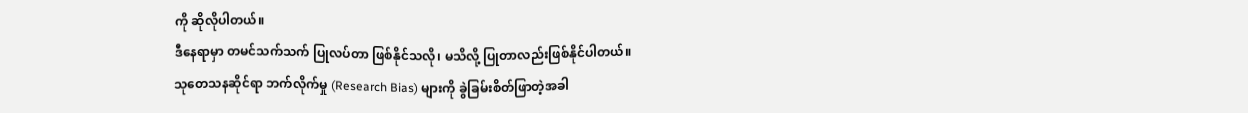ကို ဆိုလိုပါတယ်။
ဒီနေရာမှာ တမင်သက်သက် ပြုလပ်တာ ဖြစ်နိုင်သလို၊ မသိလို့ ပြုတာလည်းဖြစ်နိုင်ပါတယ်။
သုတေသနဆိုင်ရာ ဘက်လိုက်မှု (Research Bias) များကို ခွဲခြမ်းစိတ်ဖြာတဲ့အခါ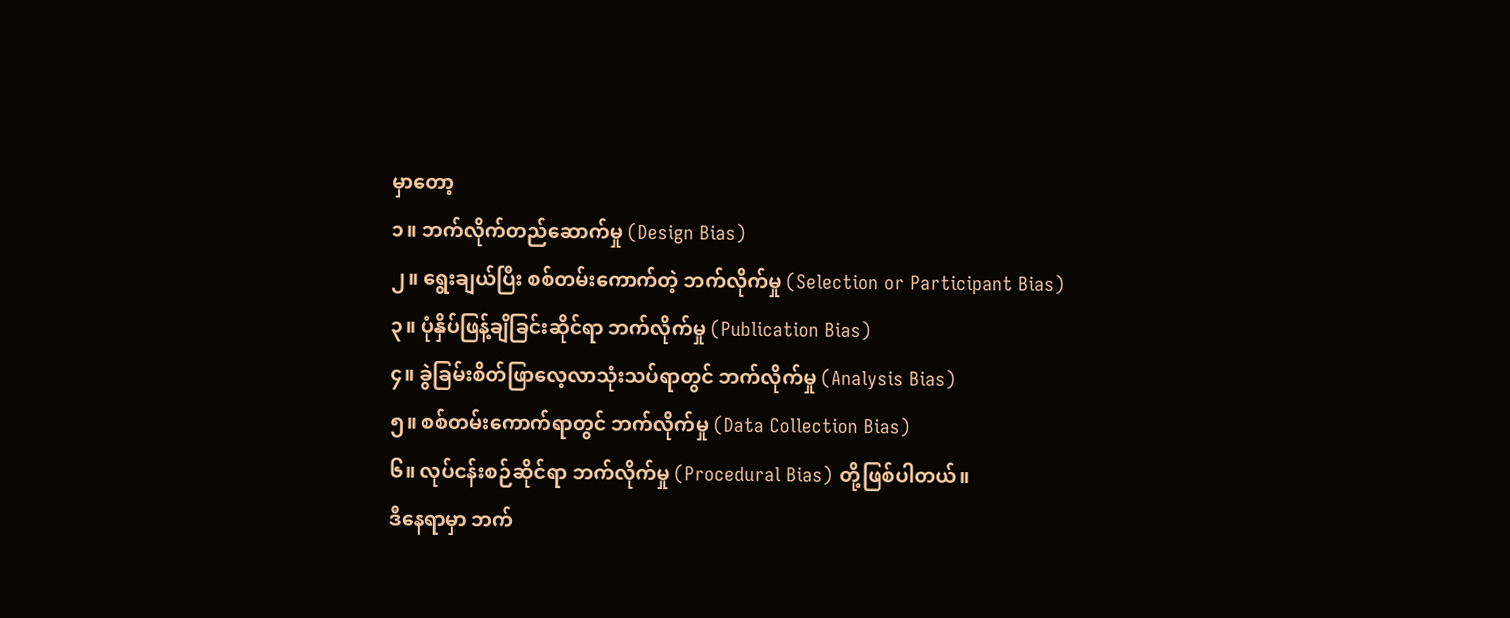မှာတော့
၁။ ဘက်လိုက်တည်ဆောက်မှု (Design Bias)
၂။ ရွေးချယ်ပြီး စစ်တမ်းကောက်တဲ့ ဘက်လိုက်မှု (Selection or Participant Bias)
၃။ ပုံနှိပ်ဖြန့်ချိခြင်းဆိုင်ရာ ဘက်လိုက်မှု (Publication Bias)
၄။ ခွဲခြမ်းစိတ်ဖြာလေ့လာသုံးသပ်ရာတွင် ဘက်လိုက်မှု (Analysis Bias)
၅။ စစ်တမ်းကောက်ရာတွင် ဘက်လိုက်မှု (Data Collection Bias)
၆။ လုပ်ငန်းစဉ်ဆိုင်ရာ ဘက်လိုက်မှု (Procedural Bias) တို့ဖြစ်ပါတယ်။
ဒီနေရာမှာ ဘက်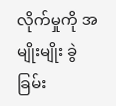လိုက်မှုကို အမျိုးမျိုး ခွဲခြမ်း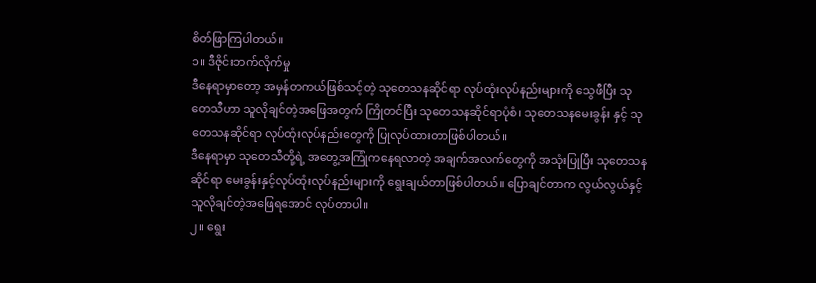စိတ်ဖြာကြပါတယ်။
၁။ ဒီဇိုင်းဘက်လိုက်မှု
ဒီနေရာမှာတော့ အမှန်တကယ်ဖြစ်သင့်တဲ့ သုတေသနဆိုင်ရာ လုပ်ထုံးလုပ်နည်းများကို သွေဖီပြီး သုတေသီဟာ သူလိုချင်တဲ့အဖြေအတွက် ကြိုတင်ပြီး သုတေသနဆိုင်ရာပုံစံ၊ သုတေသနမေးခွန်း နှင့် သုတေသနဆိုင်ရာ လုပ်ထုံးလုပ်နည်းတွေကို ပြုလုပ်ထားတာဖြစ်ပါတယ်။
ဒီနေရာမှာ သုတေသီတို့ရဲ့ အတွေ့အကြုံကနေရလာတဲ့ အချက်အလက်တွေကို အသုံးပြုပြီး သုတေသနဆိုင်ရာ မေးခွန်းနှင့်လုပ်ထုံးလုပ်နည်းများကို ရွေးချယ်တာဖြစ်ပါတယ်။ ပြောချင်တာက လွယ်လွယ်နှင့် သူလိုချင်တဲ့အဖြေရအောင် လုပ်တာပါ။
၂။ ရွေး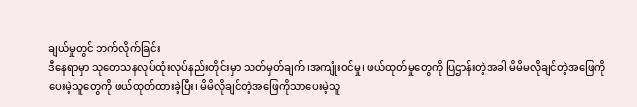ချယ်မှုတွင် ဘက်လိုက်ခြင်း
ဒီနေရာမှာ သုတေသနလုပ်ထုံးလုပ်နည်းတိုင်းမှာ သတ်မှတ်ချက်၊အကျုံးဝင်မှု၊ ဖယ်ထုတ်မှုတွေကို ပြဌာန်းတဲ့အခါ မိမိမလိုချင်တဲ့အဖြေကိုပေးမဲ့သူတွေကို ဖယ်ထုတ်ထားခဲ့ပြီး၊ မိမိလိုချင်တဲ့အဖြေကိုသာပေးမဲ့သူ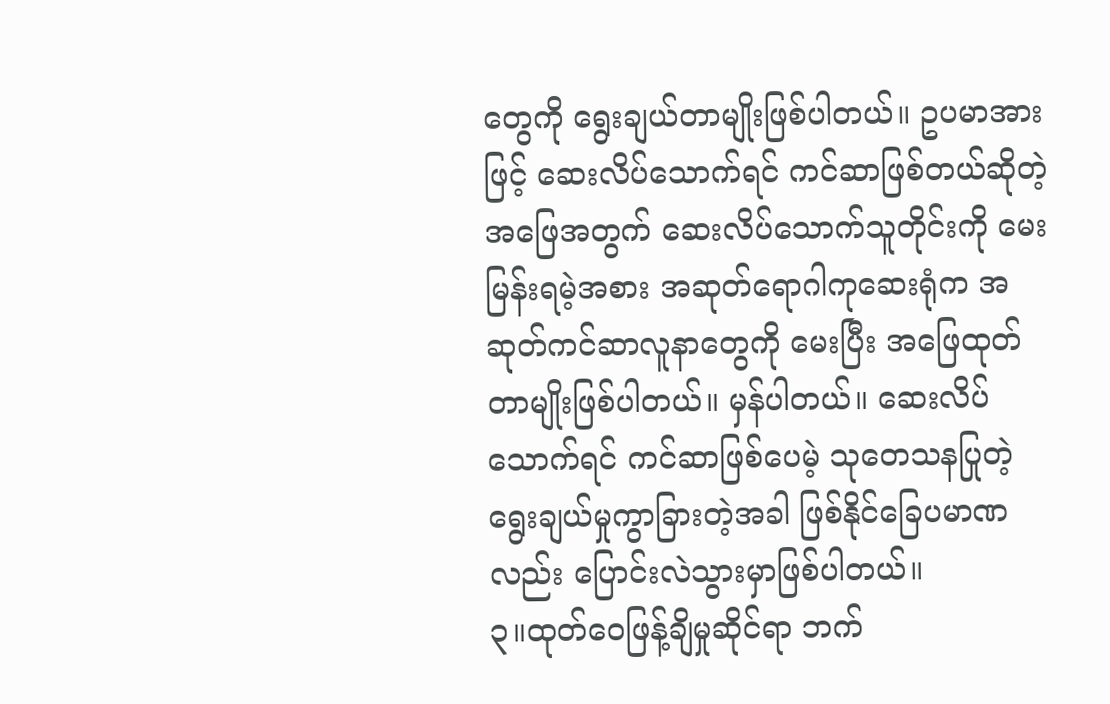တွေကို ရွေးချယ်တာမျိုးဖြစ်ပါတယ်။ ဥပမာအားဖြင့် ဆေးလိပ်သောက်ရင် ကင်ဆာဖြစ်တယ်ဆိုတဲ့အဖြေအတွက် ဆေးလိပ်သောက်သူတိုင်းကို မေးမြန်းရမဲ့အစား အဆုတ်ရောဂါကုဆေးရုံက အဆုတ်ကင်ဆာလူနာတွေကို မေးပြီး အဖြေထုတ်တာမျိုးဖြစ်ပါတယ်။ မှန်ပါတယ်။ ဆေးလိပ်သောက်ရင် ကင်ဆာဖြစ်ပေမဲ့ သုတေသနပြုတဲ့ ရွေးချယ်မှုကွာခြားတဲ့အခါ ဖြစ်နိုင်ခြေပမာဏလည်း ပြောင်းလဲသွားမှာဖြစ်ပါတယ်။
၃။ထုတ်ဝေဖြန့်ချိမှုဆိုင်ရာ ဘက်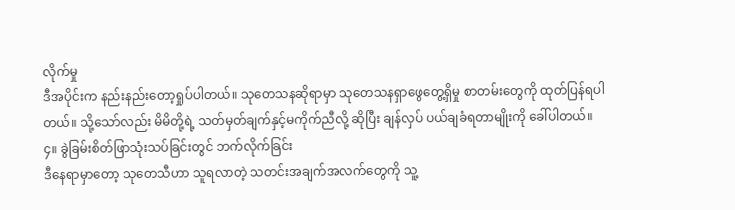လိုက်မှု
ဒီအပိုင်းက နည်းနည်းတော့ရှုပ်ပါတယ်။ သုတေသနဆိုရာမှာ သုတေသနရှာဖွေတွေ့ရှိမှု စာတမ်းတွေကို ထုတ်ပြန်ရပါတယ်။ သို့သော်လည်း မိမိတို့ရဲ့ သတ်မှတ်ချက်နှင့်မကိုက်ညီလို့ ဆိုပြီး ချန်လှပ် ပယ်ချခံရတာမျိုးကို ခေါ်ပါတယ်။
၄။ ခွဲခြမ်းစိတ်ဖြာသုံးသပ်ခြင်းတွင် ဘက်လိုက်ခြင်း
ဒီနေရာမှာတော့ သုတေသီဟာ သူရလာတဲ့ သတင်းအချက်အလက်တွေကို သူ့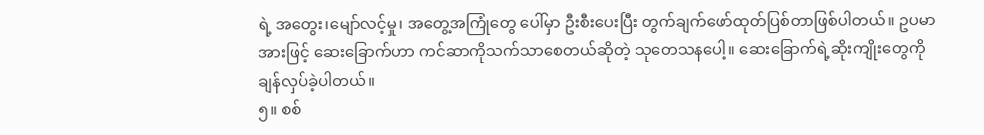ရဲ့ အတွေး၊မျော်လင့်မှု၊ အတွေ့အကြုံတွေ ပေါ်မှာ ဦးစီးပေးပြီး တွက်ချက်ဖော်ထုတ်ပြစ်တာဖြစ်ပါတယ်။ ဥပမာအားဖြင့် ဆေးခြောက်ဟာ ကင်ဆာကိုသက်သာစေတယ်ဆိုတဲ့ သုတေသနပေါ့။ ဆေးခြောက်ရဲ့ဆိုးကျိုးတွေကို ချန်လှပ်ခဲ့ပါတယ်။
၅။ စစ်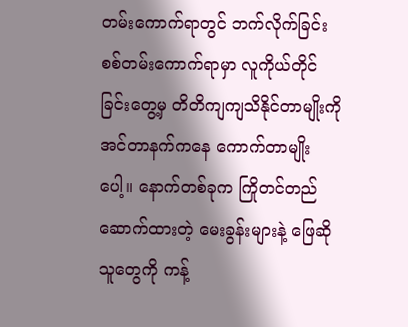တမ်းကောက်ရာတွင် ဘက်လိုက်ခြင်း
စစ်တမ်းကောက်ရာမှာ လူကိုယ်တိုင်ခြင်းတွေ့မှ တိတိကျကျသိနိုင်တာမျိုးကို အင်တာနက်ကနေ ကောက်တာမျိုးပေါ့။ နောက်တစ်ခုက ကြိုတင်တည်ဆောက်ထားတဲ့ မေးခွန်းများနဲ့ ဖြေဆိုသူတွေကို ကန့်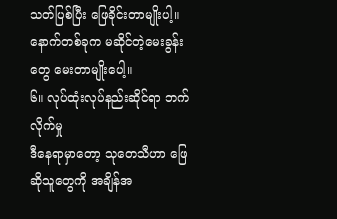သတ်ပြစ်ပြီး ဖြေခိုင်းတာမျိုးပါ့။ နောက်တစ်ခုက မဆိုင်တဲ့မေးခွန်းတွေ မေးတာမျိုးပေါ့။
၆။ လုပ်ထုံးလုပ်နည်းဆိုင်ရာ ဘက်လိုက်မှု
ဒီနေရာမှာတော့ သုတေသီဟာ ဖြေဆိုသူတွေကို အချိန်အ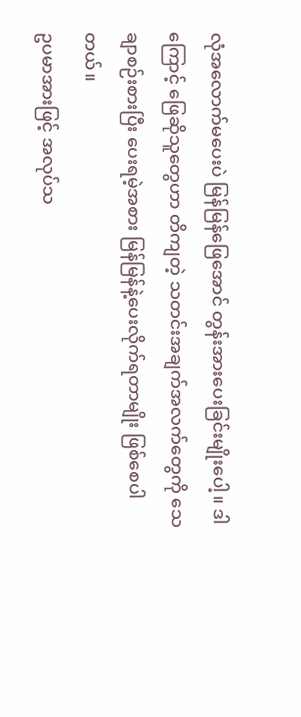လုံအလောက်မပေးပဲ မြန်မြန်ဖြေအောင် တွန်းအားပေးခြင်းမျိုးပေါ့။ ဒါကြောင့် ဖြေဆိုသူတွေဟာ တိကျတဲ့ သတင်းအချက်အလက်တွေကို သေချာစဉ်းစားပြီး ပေးရမဲ့အစား မြန်မြန်နဲ့ပေးလိုက်ရတာမျိုး ဖြစ်စေပါတယ်။
ဥပမာအားဖြင့် အလုပ်သ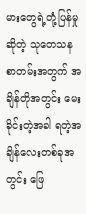မားတွေရဲ့တုံ့ပြန်မှုဆိုတဲ့ သုတေသနစာတမ်းအတွက် အချိန်တိုအတွင်း မေးခိုင်းတဲ့အခါ ရတဲ့အချိန်လေးတစ်ခုအတွင်း ဖြေ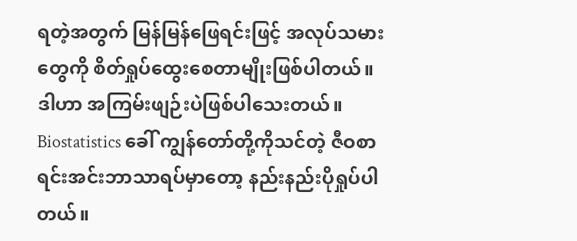ရတဲ့အတွက် မြန်မြန်ဖြေရင်းဖြင့် အလုပ်သမားတွေကို စိတ်ရှုပ်ထွေးစေတာမျိုးဖြစ်ပါတယ်။
ဒါဟာ အကြမ်းဖျဉ်းပဲဖြစ်ပါသေးတယ်။
Biostatistics ခေါ် ကျွန်တော်တို့ကိုသင်တဲ့ ဇီဝစာရင်းအင်းဘာသာရပ်မှာတော့ နည်းနည်းပိုရှုပ်ပါတယ်။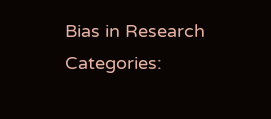Bias in Research
Categories: